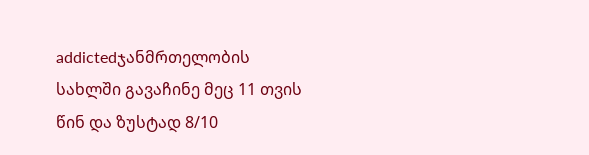addictedჯანმრთელობის სახლში გავაჩინე მეც 11 თვის წინ და ზუსტად 8/10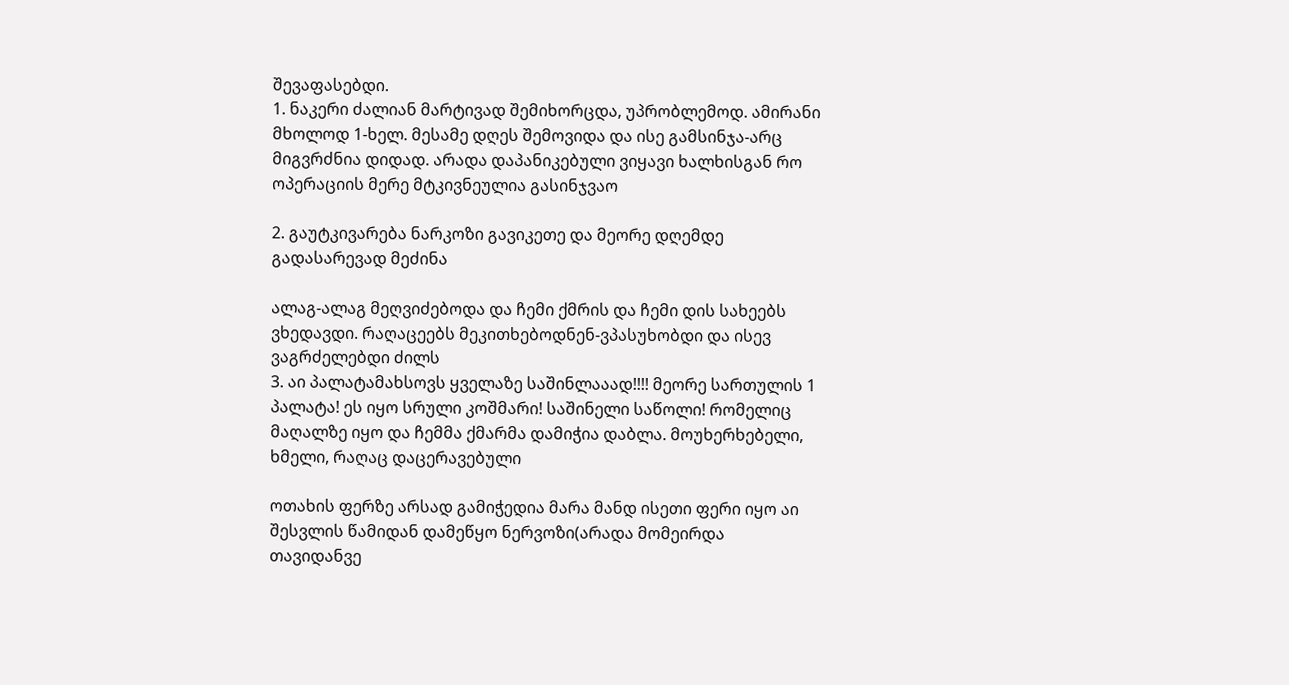შევაფასებდი.
1. ნაკერი ძალიან მარტივად შემიხორცდა, უპრობლემოდ. ამირანი მხოლოდ 1-ხელ. მესამე დღეს შემოვიდა და ისე გამსინჯა-არც მიგვრძნია დიდად. არადა დაპანიკებული ვიყავი ხალხისგან რო ოპერაციის მერე მტკივნეულია გასინჯვაო

2. გაუტკივარება ნარკოზი გავიკეთე და მეორე დღემდე გადასარევად მეძინა

ალაგ-ალაგ მეღვიძებოდა და ჩემი ქმრის და ჩემი დის სახეებს ვხედავდი. რაღაცეებს მეკითხებოდნენ-ვპასუხობდი და ისევ ვაგრძელებდი ძილს
3. აი პალატამახსოვს ყველაზე საშინლააად!!!! მეორე სართულის 1 პალატა! ეს იყო სრული კოშმარი! საშინელი საწოლი! რომელიც მაღალზე იყო და ჩემმა ქმარმა დამიჭია დაბლა. მოუხერხებელი, ხმელი, რაღაც დაცერავებული

ოთახის ფერზე არსად გამიჭედია მარა მანდ ისეთი ფერი იყო აი შესვლის წამიდან დამეწყო ნერვოზი(არადა მომეირდა თავიდანვე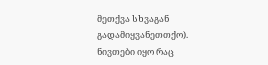მეთქვა სხვაგან გადამიყვანეთთქო). ნივთები იყო რაც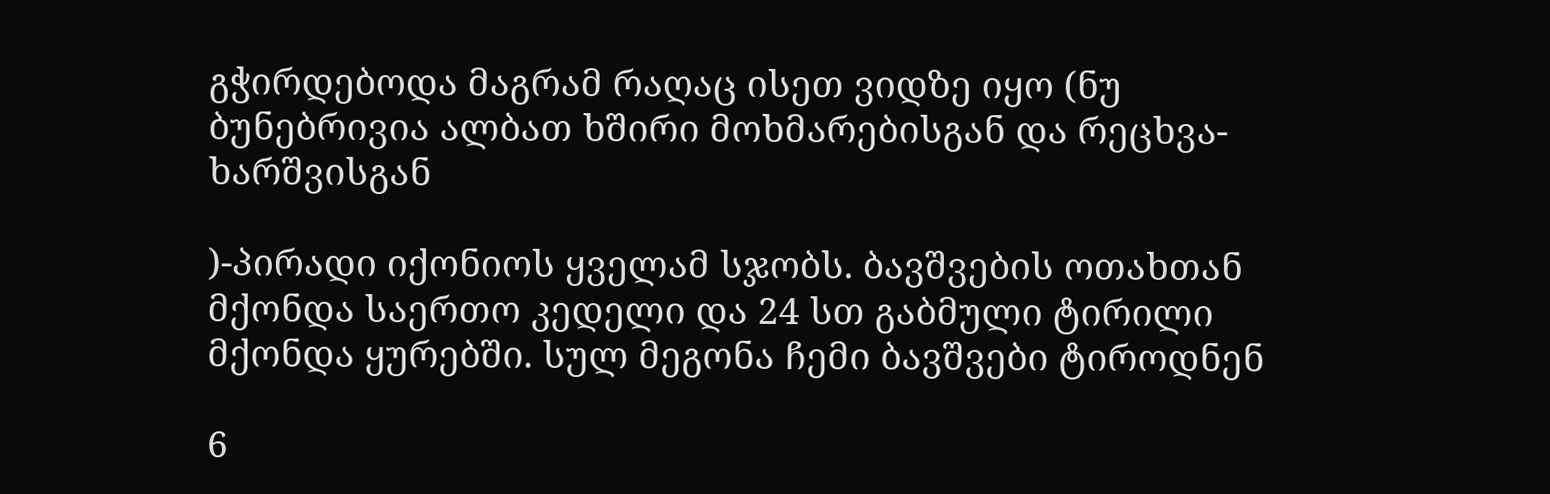გჭირდებოდა მაგრამ რაღაც ისეთ ვიდზე იყო (ნუ ბუნებრივია ალბათ ხშირი მოხმარებისგან და რეცხვა-ხარშვისგან

)-პირადი იქონიოს ყველამ სჯობს. ბავშვების ოთახთან მქონდა საერთო კედელი და 24 სთ გაბმული ტირილი მქონდა ყურებში. სულ მეგონა ჩემი ბავშვები ტიროდნენ

6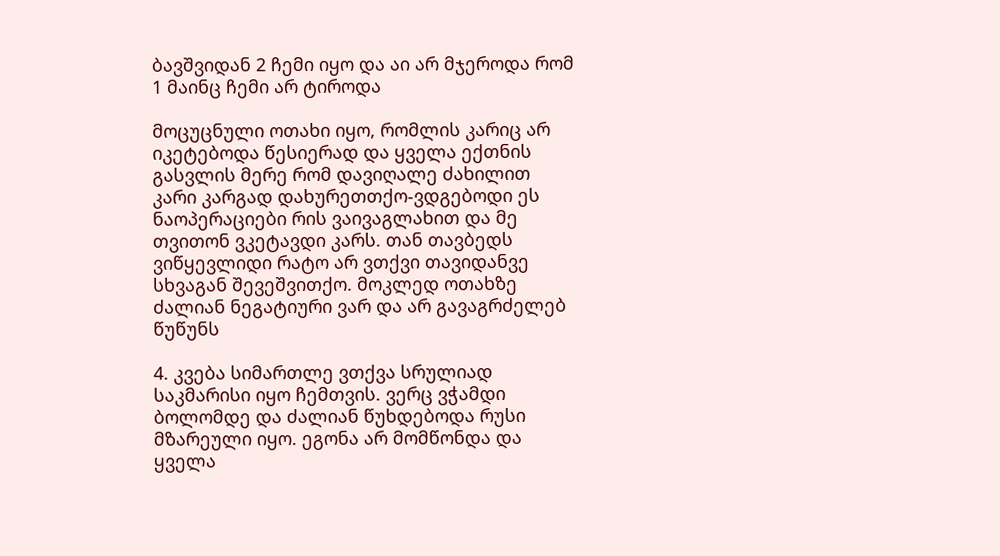ბავშვიდან 2 ჩემი იყო და აი არ მჯეროდა რომ 1 მაინც ჩემი არ ტიროდა

მოცუცნული ოთახი იყო, რომლის კარიც არ იკეტებოდა წესიერად და ყველა ექთნის გასვლის მერე რომ დავიღალე ძახილით კარი კარგად დახურეთთქო-ვდგებოდი ეს ნაოპერაციები რის ვაივაგლახით და მე თვითონ ვკეტავდი კარს. თან თავბედს ვიწყევლიდი რატო არ ვთქვი თავიდანვე სხვაგან შევეშვითქო. მოკლედ ოთახზე ძალიან ნეგატიური ვარ და არ გავაგრძელებ წუწუნს

4. კვება სიმართლე ვთქვა სრულიად საკმარისი იყო ჩემთვის. ვერც ვჭამდი ბოლომდე და ძალიან წუხდებოდა რუსი მზარეული იყო. ეგონა არ მომწონდა და ყველა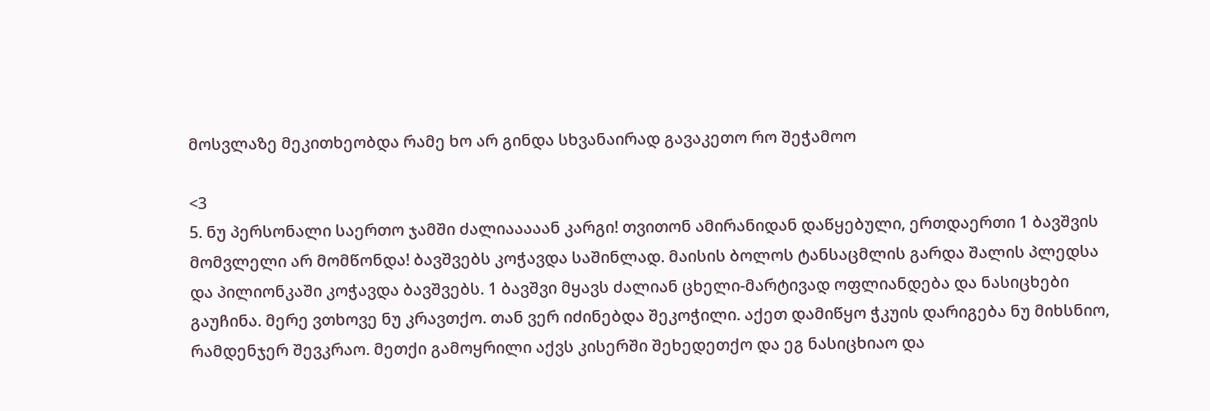მოსვლაზე მეკითხეობდა რამე ხო არ გინდა სხვანაირად გავაკეთო რო შეჭამოო

<3
5. ნუ პერსონალი საერთო ჯამში ძალიააააან კარგი! თვითონ ამირანიდან დაწყებული, ერთდაერთი 1 ბავშვის მომვლელი არ მომწონდა! ბავშვებს კოჭავდა საშინლად. მაისის ბოლოს ტანსაცმლის გარდა შალის პლედსა და პილიონკაში კოჭავდა ბავშვებს. 1 ბავშვი მყავს ძალიან ცხელი-მარტივად ოფლიანდება და ნასიცხები გაუჩინა. მერე ვთხოვე ნუ კრავთქო. თან ვერ იძინებდა შეკოჭილი. აქეთ დამიწყო ჭკუის დარიგება ნუ მიხსნიო, რამდენჯერ შევკრაო. მეთქი გამოყრილი აქვს კისერში შეხედეთქო და ეგ ნასიცხიაო და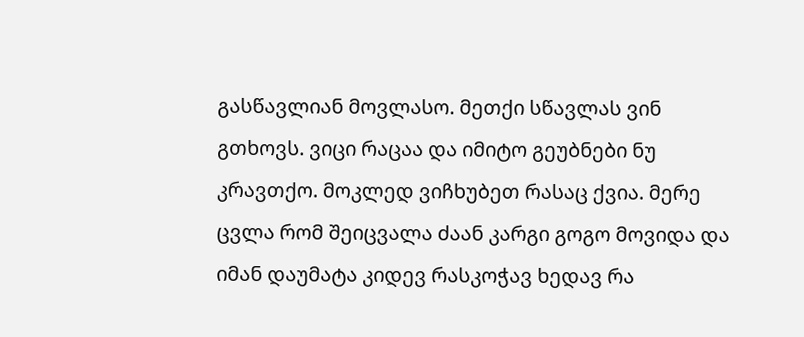გასწავლიან მოვლასო. მეთქი სწავლას ვინ გთხოვს. ვიცი რაცაა და იმიტო გეუბნები ნუ კრავთქო. მოკლედ ვიჩხუბეთ რასაც ქვია. მერე ცვლა რომ შეიცვალა ძაან კარგი გოგო მოვიდა და იმან დაუმატა კიდევ რასკოჭავ ხედავ რა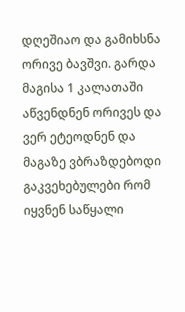დღეშიაო და გამიხსნა ორივე ბავშვი. გარდა მაგისა 1 კალათაში აწვენდნენ ორივეს და ვერ ეტეოდნენ და მაგაზე ვბრაზდებოდი გაკვეხებულები რომ იყვნენ საწყალი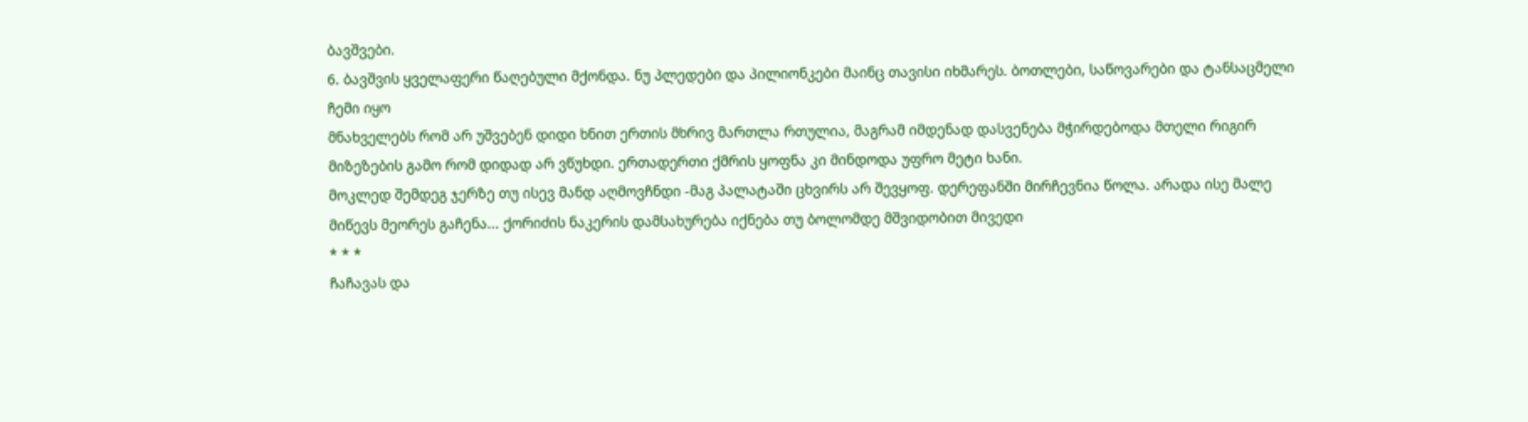ბავშვები.
6. ბავშვის ყველაფერი წაღებული მქონდა. ნუ პლედები და პილიონკები მაინც თავისი იხმარეს. ბოთლები, საწოვარები და ტანსაცმელი ჩემი იყო
მნახველებს რომ არ უშვებენ დიდი ხნით ერთის მხრივ მართლა რთულია, მაგრამ იმდენად დასვენება მჭირდებოდა მთელი რიგირ მიზეზების გამო რომ დიდად არ ვწუხდი. ერთადერთი ქმრის ყოფნა კი მინდოდა უფრო მეტი ხანი.
მოკლედ შემდეგ ჯერზე თუ ისევ მანდ აღმოვჩნდი -მაგ პალატაში ცხვირს არ შევყოფ. დერეფანში მირჩევნია წოლა. არადა ისე მალე მიწევს მეორეს გაჩენა... ქორიძის ნაკერის დამსახურება იქნება თუ ბოლომდე მშვიდობით მივედი
* * *
ჩაჩავას და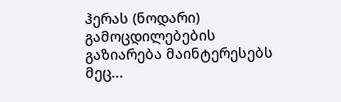ჰერას (ნოდარი) გამოცდილებების გაზიარება მაინტერესებს მეც...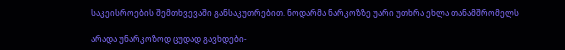საკეისროების შემთხვევაში განსაკუთრებით. ნოდარმა ნარკოზზე უარი უთხრა ეხლა თანამშრომელს

არადა უნარკოზოდ ცუდად გავხდები-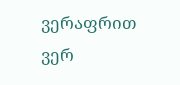ვერაფრით ვერ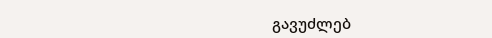გავუძლებ